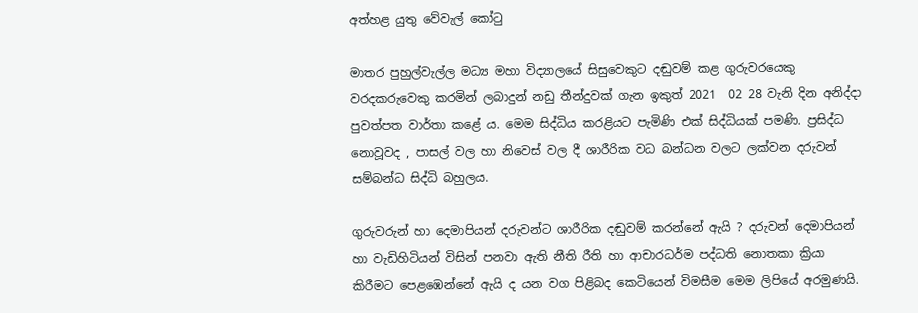අත්හළ යුතු වේවැල් කෝටු

මාතර පුහුල්වැල්ල මධ්‍ය මහා විද්‍යාලයේ සිසුවෙකුට දඬුවම් කළ ගුරුවරයෙකු වරදකරුවෙකු කරමින් ලබාදුන් නඩු තීන්දුවක් ගැන ඉකුත් 2021  02 28 වැනි දින අනිද්දා පුවත්පත වාර්තා කළේ ය. මෙම සිද්ධිය කරළියට පැමිණි එක් සිද්ධියක් පමණි. ප්‍රසිද්ධ නොවූවද , පාසල් වල හා නිවෙස් වල දී ශාරීරික වධ බන්ධන වලට ලක්වන දරුවන් සම්බන්ධ සිද්ධි බහුලය.

ගුරුවරුන් හා දෙමාපියන් දරුවන්ට ශාරීරික දඬුවම් කරන්නේ ඇයි ? දරුවන් දෙමාපියන් හා වැඩිහිටියන් විසින් පනවා ඇති නීති රීති හා ආචාරධර්ම පද්ධති නොතකා ක්‍රියා කිරීමට පෙළඹෙන්නේ ඇයි ද යන වග පිළිබද කෙටියෙන් විමසීම මෙම ලිපියේ අරමුණයි.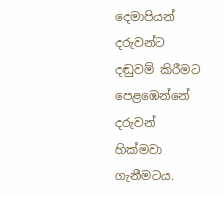දෙමාපියන් දරුවන්ට  දඬුවම් කිරීමට පෙළඹෙන්නේ දරුවන් හික්මවා ගැනීමටය.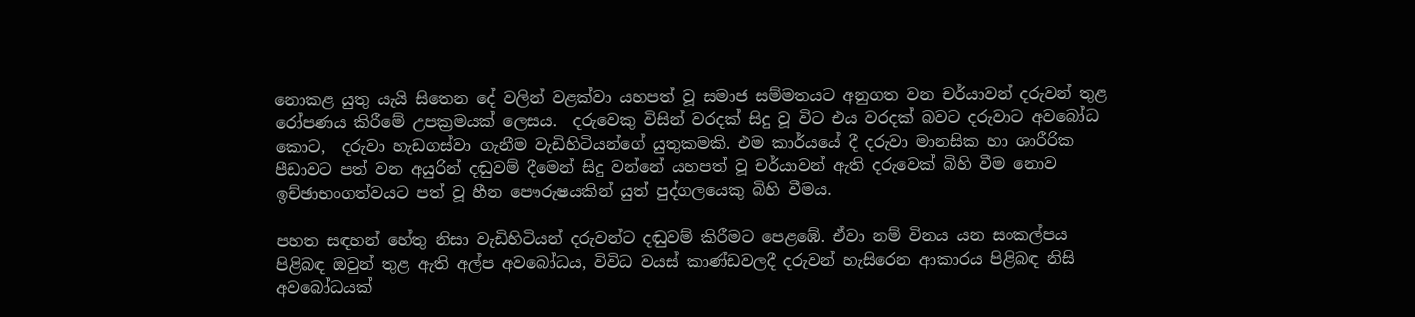නොකළ යුතු යැයි සිතෙන දේ වලින් වළක්වා යහපත් වූ සමාජ සම්මතයට අනුගත වන චර්යාවන් දරුවන් තුළ රෝපණය කිරීමේ උපක්‍රමයක් ලෙසය.  දරුවෙකු විසින් වරදක් සිදු වූ විට එය වරදක් බවට දරුවාට අවබෝධ කොට,  දරුවා හැඩගස්වා ගැනීම වැඩිහිටියන්ගේ යුතුකමකි. එම කාර්යයේ දී දරුවා මානසික හා ශාරීරික පීඩාවට පත් වන අයුරින් දඬුවම් දීමෙන් සිදු වන්නේ යහපත් වූ චර්යාවන් ඇති දරුවෙක් බිහි වීම නොව ඉච්ඡාභංගත්වයට පත් වූ හීන පෞරුෂයකින් යුත් පුද්ගලයෙකු බිහි වීමය.

පහත සඳහන් හේතු නිසා වැඩිහිටියන් දරුවන්ට දඬුවම් කිරීමට පෙළඹේ. ඒවා නම් විනය යන සංකල්පය පිළිබඳ ඔවුන් තුළ ඇති අල්ප අවබෝධය, විවිධ වයස් කාණ්ඩවලදී දරුවන් හැසිරෙන ආකාරය පිළිබඳ නිසි අවබෝධයක්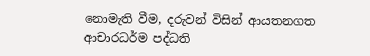නොමැති වීම, දරුවන් විසින් ආයතනගත ආචාරධර්ම පද්ධති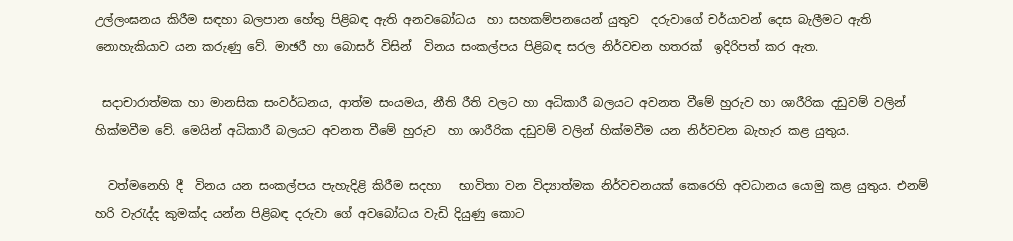උල්ලංඝනය කිරීම සඳහා බලපාන හේතු පිළිබඳ ඇති අනවබෝධය  හා සහකම්පනයෙන් යුතුව  දරුවාගේ චර්යාවන් දෙස බැලීමට ඇති නොහැකියාව යන කරුණු වේ. මාඡරී හා බොසර් විසින්  විනය සංකල්පය පිළිබඳ සරල නිර්වචන හතරක්  ඉදිරිපත් කර ඇත.

 සදාචාරාත්මක හා මානසික සංවර්ධනය, ආත්ම සංයමය, නීති රීති වලට හා අධිකාරී බලයට අවනත වීමේ හුරුව හා ශාරීරික දඩුවම් වලින් හික්මවීම වේ. මෙයින් අධිකාරී බලයට අවනත වීමේ හුරුව  හා ශාරීරික දඩුවම් වලින් හික්මවීම යන නිර්වචන බැහැර කළ යුතුය.

  වත්මනෙහි දී  විනය යන සංකල්පය පැහැදිළි කිරීම සදහා   භාවිතා වන විද්‍යාත්මක නිර්වචනයක් කෙරෙහි අවධානය යොමු කළ යුතුය. එනම් හරි වැරැද්ද කුමක්ද යන්න පිළිබඳ දරුවා ගේ අවබෝධය වැඩි දියුණු කොට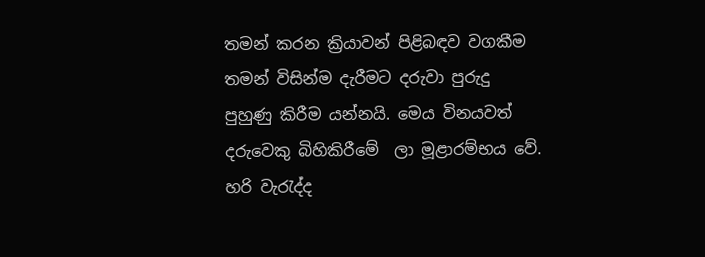තමන් කරන ක්‍රියාවන් පිළිබඳව වගකීම තමන් විසින්ම දැරීමට දරුවා පුරුදු පුහුණු කිරීම යන්නයි. මෙය විනයවත් දරුවෙකු බිහිකිරීමේ  ලා මූළාරම්භය වේ. හරි වැරැද්ද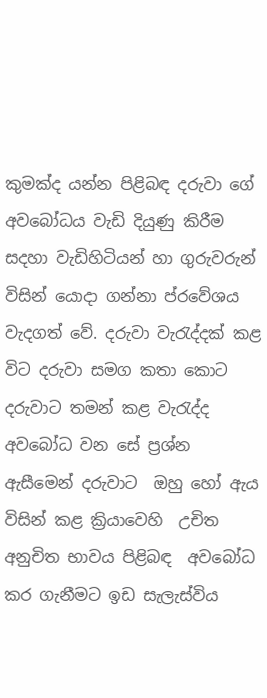කුමක්ද යන්න පිළිබඳ දරුවා ගේ අවබෝධය වැඩි දියුණු කිරීම සදහා වැඩිහිටියන් හා ගුරුවරුන් විසින් යොදා ගන්නා ප්රවේශය වැදගත් වේ. දරුවා වැරැද්දක් කළ විට දරුවා සමග කතා කොට දරුවාට තමන් කළ වැරැද්ද අවබෝධ වන සේ ප්‍රශ්න ඇසීමෙන් දරුවාට  ඔහු හෝ ඇය විසින් කළ ක්‍රියාවෙහි  උචිත අනුචිත භාවය පිළිබඳ  අවබෝධ කර ගැනීමට ඉඩ සැලැස්විය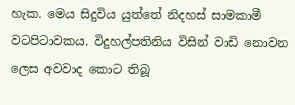හැක. මෙය සිදුවිය යුත්තේ නිදහස් සාමකාමී වටපිටාවකය. විදුහල්පතිනිය විසින් වාඩි නොවන ලෙස අවවාද කොට තිබූ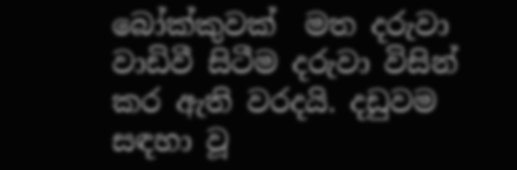බෝක්කුවක්  මත දරුවා වාඩිවී සිටීම දරුවා විසින් කර ඇති වරදයි. දඩුවම  සඳහා වූ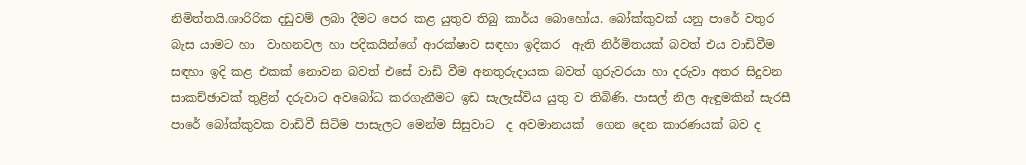නිමිත්තයි.ශාරිරික දඩුවම් ලබා දීමට පෙර කළ යුතුව තිබු කාර්ය බොහෝය. බෝක්කුවක් යනු පාරේ වතුර බැස යාමට හා  වාහනවල හා පදිකයින්ගේ ආරක්ෂාව සඳහා ඉදිකර  ඇති නිර්මිතයක් බවත් එය වාඩිවීම සඳහා ඉදි කළ එකක් නොවන බවත් එසේ වාඩි වීම අනතුරුදායක බවත් ගුරුවරයා හා දරුවා අතර සිදුවන සාකච්ඡාවක් තුළින් දරුවාට අවබෝධ කරගැනීමට ඉඩ සැලැස්විය යුතු ව තිබිණි. පාසල් නිල ඇඳුමකින් සැරසී පාරේ බෝක්කුවක වාඩිවී සිටිම පාසැලට මෙන්ම සිසුවාට  ද අවමානයක්  ගෙන දෙන කාරණයක් බව ද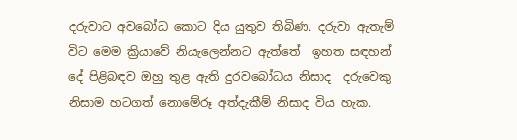දරුවාට අවබෝධ කොට දිය යුතුව තිබිණ. දරුවා ඇතැම් විට මෙම ක්‍රියාවේ නියැලෙන්නට ඇත්තේ  ඉහත සඳහන් දේ පිළිබඳව ඔහු තුළ ඇති දුරවබෝධය නිසාද  දරුවෙකු නිසාම හටගත් නොමේරූ අත්දැකීම් නිසාද විය හැක.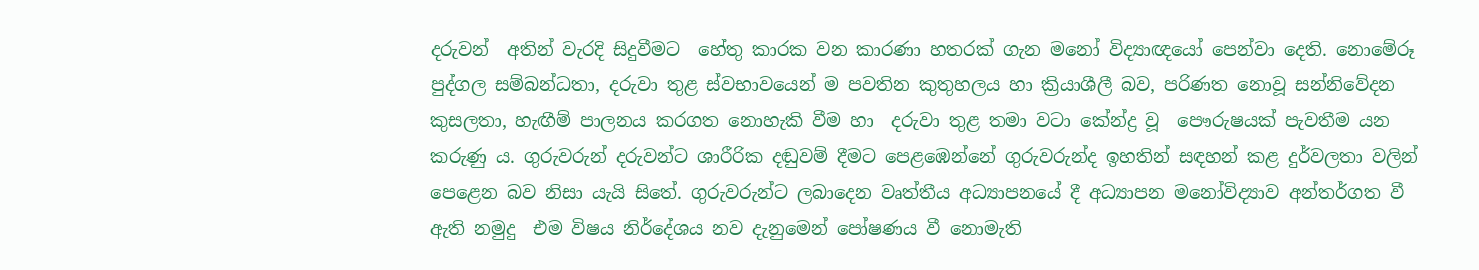දරුවන්  අතින් වැරදි සිදුවීමට  හේතු කාරක වන කාරණා හතරක් ගැන මනෝ විද්‍යාඥයෝ පෙන්වා දෙති. නොමේරූ පුද්ගල සම්බන්ධතා, දරුවා තුළ ස්වභාවයෙන් ම පවතින කුතුහලය හා ක්‍රියාශීලී බව, පරිණත නොවූ සන්නිවේදන කුසලතා, හැඟීම් පාලනය කරගත නොහැකි වීම හා  දරුවා තුළ තමා වටා කේන්ද්‍ර වූ  පෞරුෂයක් පැවතීම යන කරුණු ය. ගුරුවරුන් දරුවන්ට ශාරීරික දඬුවම් දීමට පෙළඹෙන්නේ ගුරුවරුන්ද ඉහතින් සඳහන් කළ දුර්වලතා වලින් පෙළෙන බව නිසා යැයි සිතේ. ගුරුවරුන්ට ලබාදෙන වෘත්තීය අධ්‍යාපනයේ දී අධ්‍යාපන මනෝවිද්‍යාව අන්තර්ගත වී  ඇති නමුදු  එම විෂය නිර්දේශය නව දැනුමෙන් පෝෂණය වී නොමැති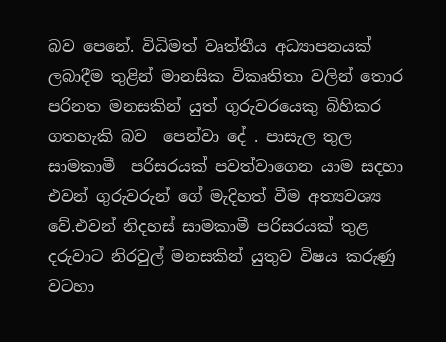බව පෙනේ. විධිමත් වෘත්තීය අධ්‍යාපනයක් ලබාදීම තුළින් මානසික විකෘතිතා වලින් තොර පරිනත මනසකින් යුත් ගුරුවරයෙකු බිහිකර ගතහැකි බව  පෙන්වා දේ . පාසැල තුල සාමකාමී  පරිසරයක් පවත්වාගෙන යාම සදහා එවන් ගුරුවරුන් ගේ මැදිහත් වීම අත්‍යවශ්‍ය වේ.එවන් නිදහස් සාමකාමී පරිසරයක් තුළ දරුවාට නිරවුල් මනසකින් යුතුව විෂය කරුණු වටහා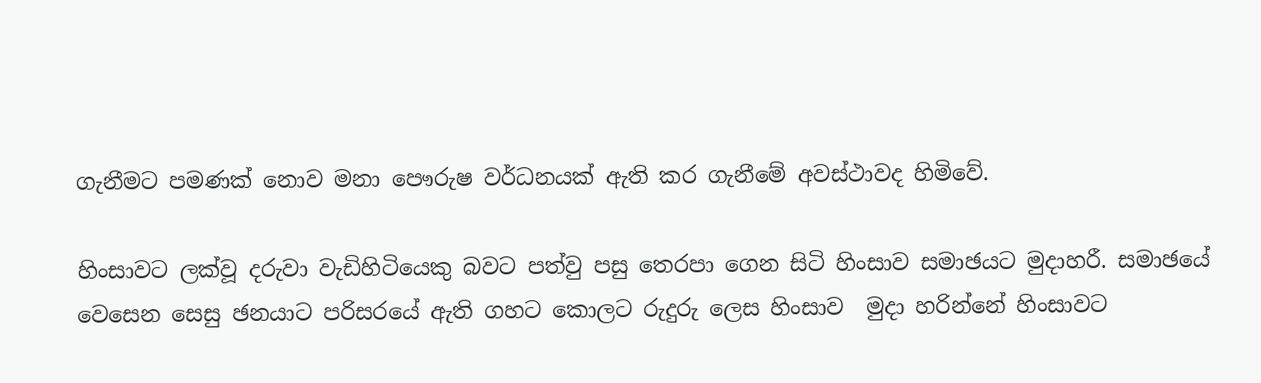ගැනීමට පමණක් නොව මනා පෞරුෂ වර්ධනයක් ඇති කර ගැනීමේ අවස්ථාවද හිමිවේ.

හිංසාවට ලක්වූ දරුවා වැඩිහිටියෙකු බවට පත්වු පසු තෙරපා ගෙන සිටි හිංසාව සමාඡයට මුදාහරී. සමාඡයේ වෙසෙන සෙසු ඡනයාට පරිසරයේ ඇති ගහට කොලට රුදුරු ලෙස හිංසාව  මුදා හරින්නේ හිංසාවට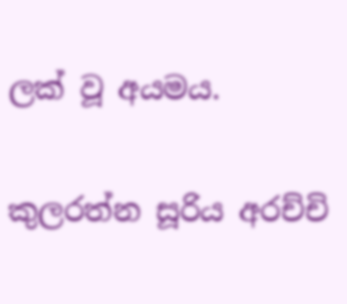ලක් වූ අයමය.

කුලරත්න සූරිය අරච්චි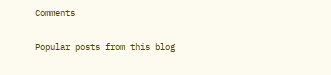Comments

Popular posts from this blog